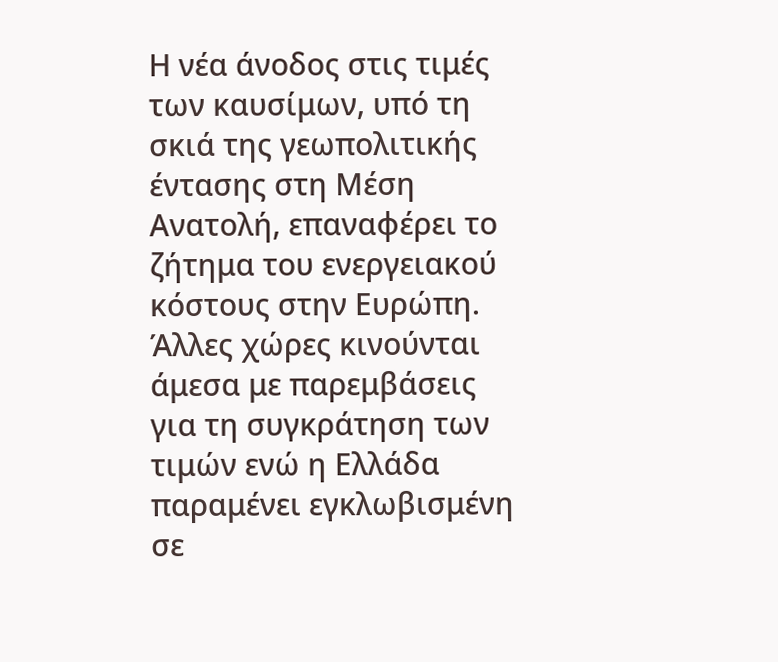Η νέα άνοδος στις τιμές των καυσίμων, υπό τη σκιά της γεωπολιτικής έντασης στη Μέση Ανατολή, επαναφέρει το ζήτημα του ενεργειακού κόστους στην Ευρώπη. Άλλες χώρες κινούνται άμεσα με παρεμβάσεις για τη συγκράτηση των τιμών ενώ η Ελλάδα παραμένει εγκλωβισμένη σε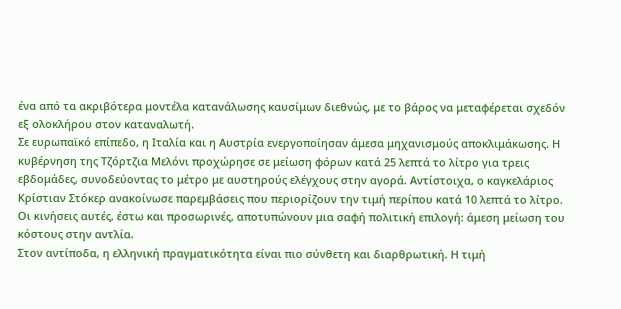ένα από τα ακριβότερα μοντέλα κατανάλωσης καυσίμων διεθνώς, με το βάρος να μεταφέρεται σχεδόν εξ ολοκλήρου στον καταναλωτή.
Σε ευρωπαϊκό επίπεδο, η Ιταλία και η Αυστρία ενεργοποίησαν άμεσα μηχανισμούς αποκλιμάκωσης. Η κυβέρνηση της Τζόρτζια Μελόνι προχώρησε σε μείωση φόρων κατά 25 λεπτά το λίτρο για τρεις εβδομάδες, συνοδεύοντας το μέτρο με αυστηρούς ελέγχους στην αγορά. Αντίστοιχα, ο καγκελάριος Κρίστιαν Στόκερ ανακοίνωσε παρεμβάσεις που περιορίζουν την τιμή περίπου κατά 10 λεπτά το λίτρο. Οι κινήσεις αυτές, έστω και προσωρινές, αποτυπώνουν μια σαφή πολιτική επιλογή: άμεση μείωση του κόστους στην αντλία.
Στον αντίποδα, η ελληνική πραγματικότητα είναι πιο σύνθετη και διαρθρωτική. Η τιμή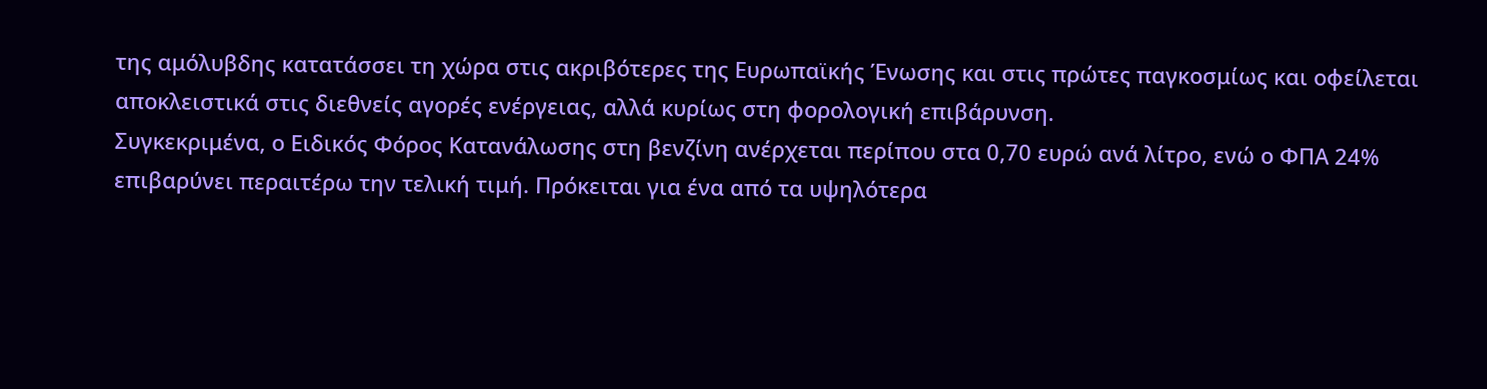της αμόλυβδης κατατάσσει τη χώρα στις ακριβότερες της Ευρωπαϊκής Ένωσης και στις πρώτες παγκοσμίως και οφείλεται αποκλειστικά στις διεθνείς αγορές ενέργειας, αλλά κυρίως στη φορολογική επιβάρυνση.
Συγκεκριμένα, ο Ειδικός Φόρος Κατανάλωσης στη βενζίνη ανέρχεται περίπου στα 0,70 ευρώ ανά λίτρο, ενώ ο ΦΠΑ 24% επιβαρύνει περαιτέρω την τελική τιμή. Πρόκειται για ένα από τα υψηλότερα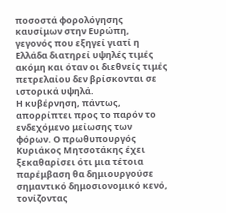ποσοστά φορολόγησης καυσίμων στην Ευρώπη, γεγονός που εξηγεί γιατί η Ελλάδα διατηρεί υψηλές τιμές ακόμη και όταν οι διεθνείς τιμές πετρελαίου δεν βρίσκονται σε ιστορικά υψηλά.
Η κυβέρνηση, πάντως, απορρίπτει προς το παρόν το ενδεχόμενο μείωσης των φόρων. Ο πρωθυπουργός Κυριάκος Μητσοτάκης έχει ξεκαθαρίσει ότι μια τέτοια παρέμβαση θα δημιουργούσε σημαντικό δημοσιονομικό κενό, τονίζοντας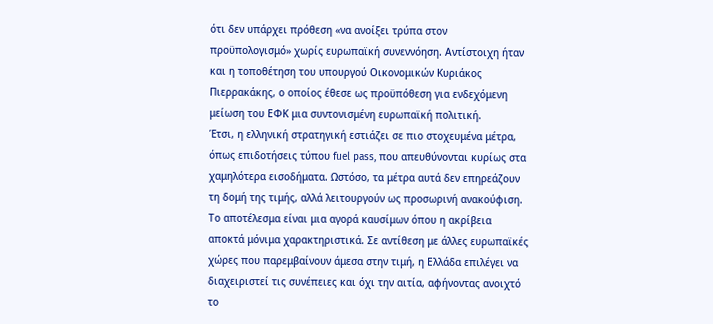ότι δεν υπάρχει πρόθεση «να ανοίξει τρύπα στον προϋπολογισμό» χωρίς ευρωπαϊκή συνεννόηση. Αντίστοιχη ήταν και η τοποθέτηση του υπουργού Οικονομικών Κυριάκος Πιερρακάκης, ο οποίος έθεσε ως προϋπόθεση για ενδεχόμενη μείωση του ΕΦΚ μια συντονισμένη ευρωπαϊκή πολιτική.
Έτσι, η ελληνική στρατηγική εστιάζει σε πιο στοχευμένα μέτρα, όπως επιδοτήσεις τύπου fuel pass, που απευθύνονται κυρίως στα χαμηλότερα εισοδήματα. Ωστόσο, τα μέτρα αυτά δεν επηρεάζουν τη δομή της τιμής, αλλά λειτουργούν ως προσωρινή ανακούφιση.
Το αποτέλεσμα είναι μια αγορά καυσίμων όπου η ακρίβεια αποκτά μόνιμα χαρακτηριστικά. Σε αντίθεση με άλλες ευρωπαϊκές χώρες που παρεμβαίνουν άμεσα στην τιμή, η Ελλάδα επιλέγει να διαχειριστεί τις συνέπειες και όχι την αιτία, αφήνοντας ανοιχτό το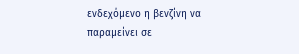ενδεχόμενο η βενζίνη να παραμείνει σε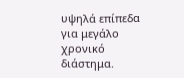υψηλά επίπεδα για μεγάλο χρονικό διάστημα.